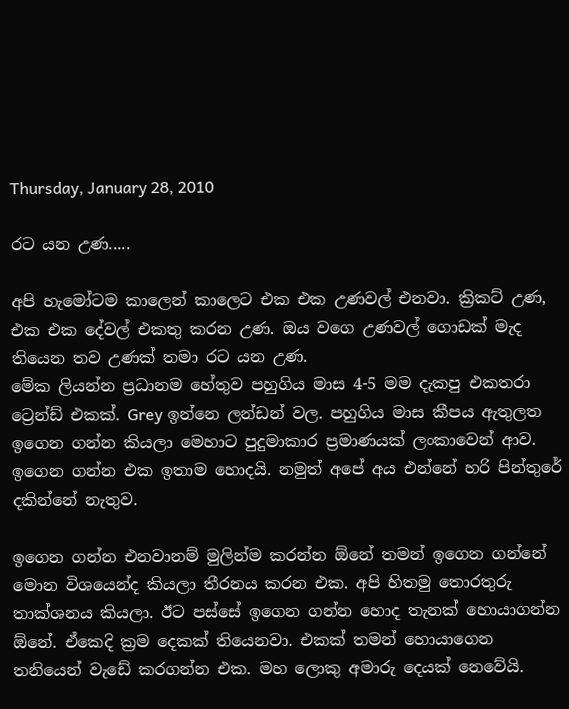Thursday, January 28, 2010

රට යන උණ.....

අපි හැමෝටම කාලෙන් කාලෙට එක එක උණවල් එනවා. ක්‍රිකට් උණ, එක එක දේවල් එකතු කරන උණ. ඔය වගෙ උණවල් ගොඩක් මැද තියෙන තව උණක් තමා රට යන උණ.
මේක ලියන්න ප්‍රධානම හේතුව පහුගිය මාස 4-5 මම දැකපු එකතරා ට්‍රෙන්ඩ් එකක්. Grey ඉන්නෙ ලන්ඩන් වල. පහුගිය මාස කීපය ඇතුලත ඉගෙන ගන්න කියලා මෙහාට පුදුමාකාර ප්‍රමාණයක් ලංකාවෙන් ආව. ඉගෙන ගන්න එක ඉතාම හොදයි. නමුත් අපේ අය එන්නේ හරි පින්තුරේ දකින්නේ නැතුව.

ඉගෙන ගන්න එනවානම් මුලින්ම කරන්න ඕනේ තමන් ඉගෙන ගන්නේ මොන විශයෙන්ද කියලා තීරනය කරන එක. අපි හිතමු තොරතුරු තාක්ශනය කියලා. ඊට පස්සේ ඉගෙන ගන්න හොද තැනක් හොයාගන්න ඕනේ. ඒකෙදි ක්‍රම දෙකක් තියෙනවා. එකක් තමන් හොයාගෙන තනියෙන් වැඩේ කරගන්න එක. මහ ලොකු අමාරු දෙයක් නෙවේයි.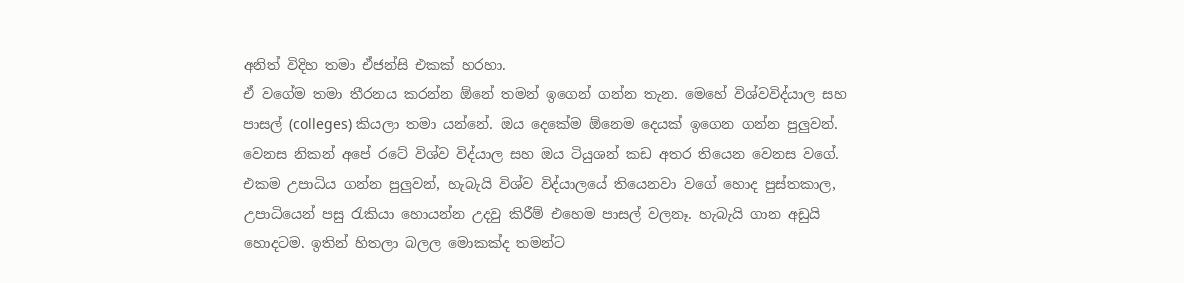අනිත් විදිහ තමා ඒජන්සි එකක් හරහා.
ඒ වගේම තමා තීරනය කරන්න ඕනේ තමන් ඉගෙන් ගන්න තැන. මෙහේ විශ්වවිද්යාල සහ පාසල් (colleges) කියලා තමා යන්නේ. ඔය දෙකේම ඕනෙම දෙයක් ඉගෙන ගන්න පුලුවන්. වෙනස නිකන් අපේ රටේ විශ්ව විද්යාල සහ ඔය ටියුශන් කඩ අතර තියෙන වෙනස වගේ.
එකම උපාධිය ගන්න පුලුවන්, හැබැයි විශ්ව විද්යාලයේ තියෙනවා වගේ හොද පුස්තකාල, උපාධියෙන් පසු රැකියා හොයන්න උදවු කිරීම් එහෙම පාසල් වලනෑ. හැබැයි ගාන අඩුයි හොදටම. ඉතින් හිතලා බලල මොකක්ද තමන්ට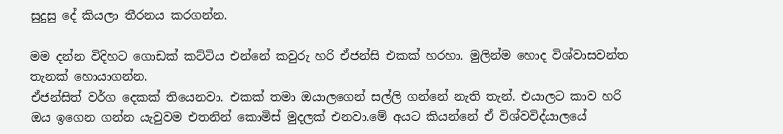සුදුසු දේ කියලා තීරනය කරගන්න.

මම දන්න විදිහට ගොඩක් කට්ටිය එන්නේ කවුරු හරි ඒජන්සි එකක් හරහා. මුලින්ම හොද විශ්වාසවන්ත තැනක් හොයාගන්න.
ඒජන්සිත් වර්ග දෙකක් තියෙනවා. එකක් තමා ඔයාලගෙන් සල්ලි ගන්නේ නැති තැන්. එයාලට කාව හරි ඔය ඉගෙන ගන්න යැවුවම එතනින් කොමිස් මුදලක් එනවා.මේ අයට කියන්නේ ඒ විශ්වවිද්යාලයේ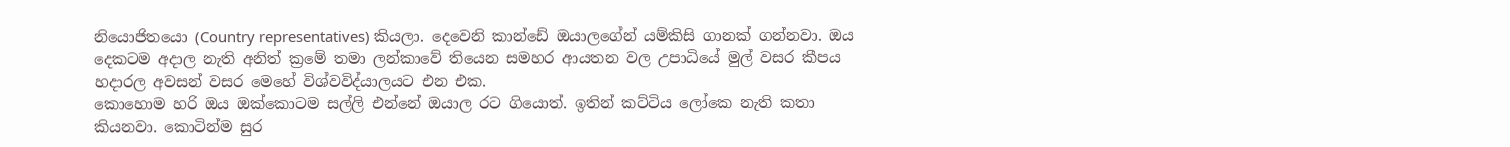නියොජිතයො (Country representatives) කියලා. දෙවෙනි කාන්ඩේ ඔයාලගේන් යම්කිසි ගානක් ගන්නවා. ඔය දෙකටම අදාල නැති අනිත් ක්‍රමේ තමා ලන්කාවේ තියෙන සමහර ආයතන වල උපාධියේ මුල් වසර කීපය හදාරල අවසන් වසර මෙහේ විශ්වවිද්යාලයට එන එක.
කොහොම හරි ඔය ඔක්කොටම සල්ලි එන්නේ ඔයාල රට ගියොත්. ඉතින් කට්ටිය ලෝකෙ නැති කතා කියනවා. කොටින්ම සුර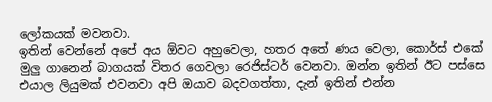ලෝකයක් මවනවා.
ඉතින් වෙන්නේ අපේ අය ඕවට අහුවෙලා, හතර අතේ ණය වෙලා, කොර්ස් එකේ මුලු ගානෙන් බාගයක් විතර ගෙවලා රෙජිස්ටර් වෙනවා. ඔන්න ඉතින් ඊට පස්සෙ එයාල ලියුමක් එවනවා අපි ඔයාව බදවගත්තා, දැන් ඉතින් එන්න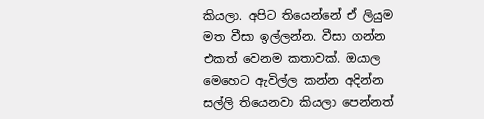කියලා. අපිට තියෙන්නේ ඒ ලියුම මත වීසා ඉල්ලන්න. වීසා ගන්න එකත් වෙනම කතාවක්. ඔයාල මෙහෙට ඇවිල්ල කන්න අදින්න සල්ලි තියෙනවා කියලා පෙන්නත්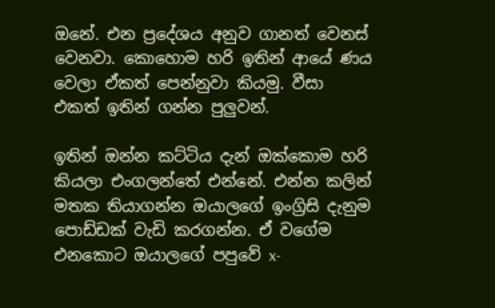ඔනේ. එන ප්‍රදේශය අනුව ගානත් වෙනස් වෙනවා. කොහොම හරි ඉතින් ආයේ ණය වෙලා ඒකත් පෙන්නුවා කියමු. වීසා එකත් ඉතින් ගන්න පුලුවන්.

ඉතින් ඔන්න කට්ටිය දැන් ඔක්කොම හරි කියලා එංගලන්තේ එන්නේ. එන්න කලින් මතක තියාගන්න ඔයාලගේ ඉංග්‍රිසි දැනුම පොඩ්ඩක් වැඩි කරගන්න. ඒ වගේම එනකොට ඔයාලගේ පපුවේ x-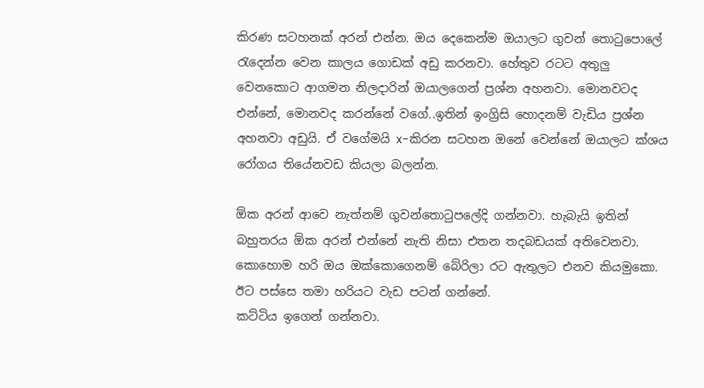කිරණ සටහනක් අරන් එන්න. ඔය දෙකෙන්ම ඔයාලට ගුවන් තොටුපොලේ රැදෙන්න වෙන කාලය ගොඩක් අඩු කරනවා. හේතුව රටට අතුලු වෙනකොට ආගමන නිලදාරින් ඔයාලගෙන් ප්‍රශ්න අහනවා. මොනවටද එන්නේ, මොනවද කරන්නේ වගේ..ඉතින් ඉංග්‍රිසි හොදනම් වැඩිය ප්‍රශ්න අහනවා අඩුයි. ඒ වගේමයි x-කිරන සටහන ඔනේ වෙන්නේ ඔයාලට ක්ශය රෝගය තියේනවඩ කියලා බලන්න.

ඕක අරන් ආවෙ නැත්නම් ගුවන්තොටුපලේදි ගන්නවා. හැබැයි ඉතින් බහුතරය ඕක අරන් එන්නේ නැති නිසා එතන තදබඩයක් අතිවෙනවා. කොහොම හරි ඔය ඔක්කොගෙනම් බේරිලා රට ඇතුලට එනව කියමුකො. ඊට පස්සෙ තමා හරියට වැඩ පටන් ගන්නේ.
කට්ටිය ඉගෙන් ගන්නවා.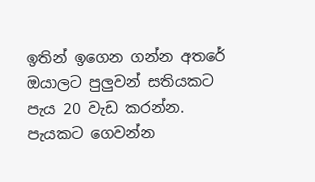ඉතින් ඉගෙන ගන්න අතරේ ඔයාලට පුලුවන් සතියකට පැය 20 වැඩ කරන්න. පැයකට ගෙවන්න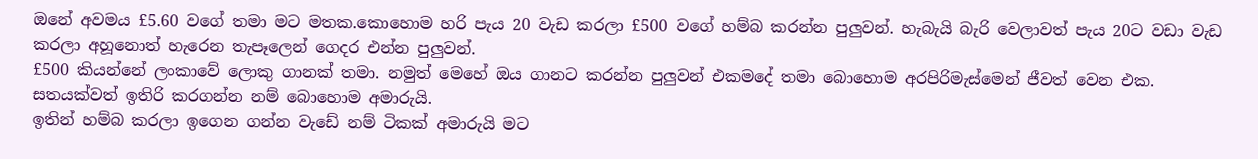ඔනේ අවමය £5.60 වගේ තමා මට මතක.කොහොම හරි පැය 20 වැඩ කරලා £500 වගේ හම්බ කරන්න පුලුවන්. හැබැයි බැරි වෙලාවත් පැය 20ට වඩා වැඩ කරලා අහූනොත් හැරෙන තැපෑලෙන් ගෙදර එන්න පුලුවන්.
£500 කියන්නේ ලංකාවේ ලොකු ගානක් තමා. නමුත් මෙහේ ඔය ගානට කරන්න පුලුවන් එකමදේ තමා බොහොම අරපිරිමැස්මෙන් ජීවත් වෙන එක. සතයක්වත් ඉතිරි කරගන්න නම් බොහොම අමාරුයි.
ඉතින් හම්බ කරලා ඉගෙන ගන්න වැඩේ නම් ටිකක් අමාරුයි මට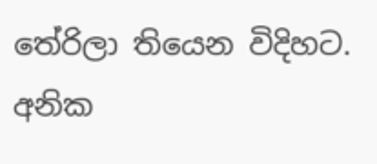තේරිලා තියෙන විදිහට.
අනික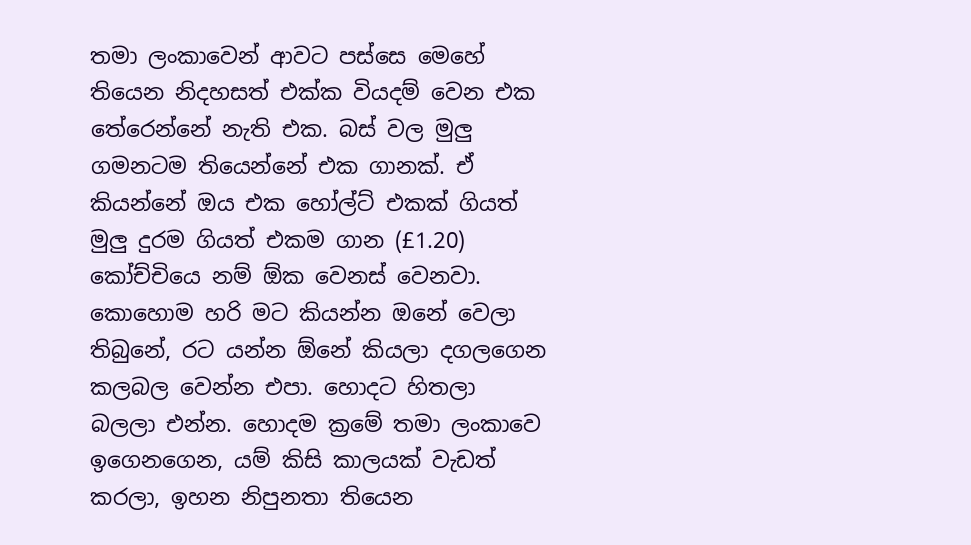තමා ලංකාවෙන් ආවට පස්සෙ මෙහේ තියෙන නිදහසත් එක්ක වියදම් වෙන එක තේරෙන්නේ නැති එක. බස් වල මුලු ගමනටම තියෙන්නේ එක ගානක්. ඒ කියන්නේ ඔය එක හෝල්ට් එකක් ගියත් මුලු දුරම ගියත් එකම ගාන (£1.20) කෝච්චියෙ නම් ඕක වෙනස් වෙනවා.
කොහොම හරි මට කියන්න ඔනේ වෙලා තිබුනේ, රට යන්න ඕනේ කියලා දගලගෙන කලබල වෙන්න එපා. හොදට හිතලා බලලා එන්න. හොදම ක්‍රමේ තමා ලංකාවෙ ඉගෙනගෙන, යම් කිසි කාලයක් වැඩත් කරලා, ඉහන නිපුනතා තියෙන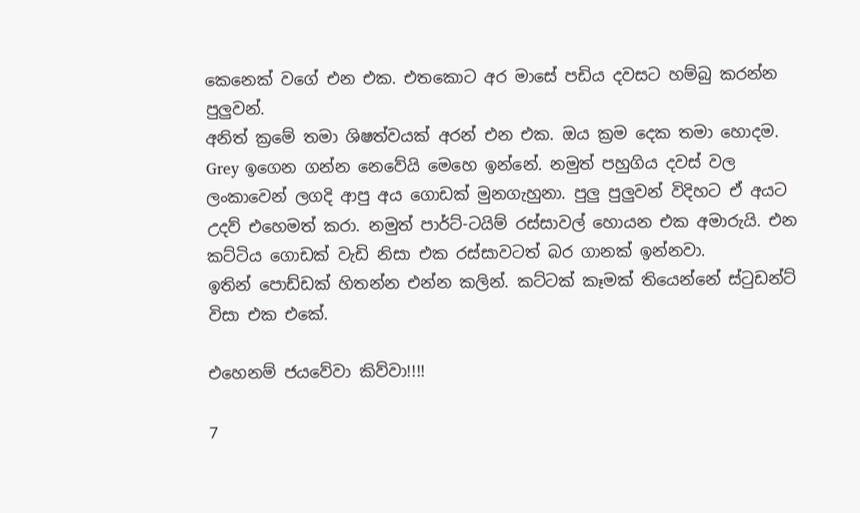කෙනෙක් වගේ එන එක. එතකොට අර මාසේ පඩිය දවසට හම්බු කරන්න පුලුවන්.
අනිත් ක්‍රමේ තමා ශිෂත්වයක් අරන් එන එක. ඔය ක්‍රම දෙක තමා හොදම.
Grey ඉගෙන ගන්න නෙවේයි මෙහෙ ඉන්නේ. නමුත් පහුගිය දවස් වල ලංකාවෙන් ලගදි ආපු අය ගොඩක් මුනගැහුනා. පුලු පුලුවන් විදිහට ඒ අයට උදව් එහෙමත් කරා. නමුත් පාර්ට්-ටයිම් රස්සාවල් හොයන එක අමාරුයි. එන කට්ටිය ගොඩක් වැඩි නිසා එක රස්සාවටත් බර ගානක් ඉන්නවා.
ඉතින් පොඩ්ඩක් හිතන්න එන්න කලින්. කට්ටක් කෑමක් තියෙන්නේ ස්ටුඩන්ට් විසා එක එකේ.

එහෙනම් ජයවේවා කිව්වා!!!!

7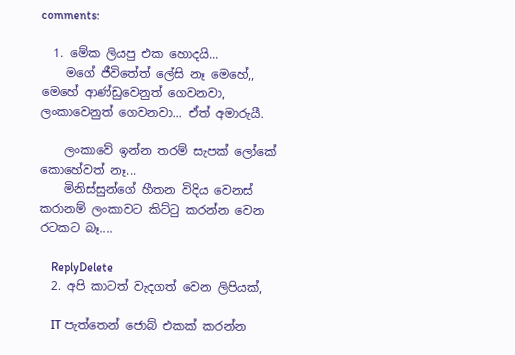comments:

  1. මේක ලියපු එක හොදයි...
    මගේ ජීවිතේත් ලේසි නෑ මෙහේ,, මෙහේ ආණ්ඩුවෙනුත් ගෙවනවා, ලංකාවෙනුත් ගෙවනවා... ඒත් අමාරුයී.

    ලංකාවේ ඉන්න තරම් සැපක් ලෝකේ කොහේවත් නෑ...
    මිනිස්සුන්ගේ හීතන විදිය වෙනස් කරානම් ලංකාවට කිට්ටු කරන්න වෙන රටකට බෑ....

    ReplyDelete
  2. අපි කාටත් වැදගත් වෙන ලිපියක්,

    IT පැත්තෙන් ජොබ් එකක් කරන්න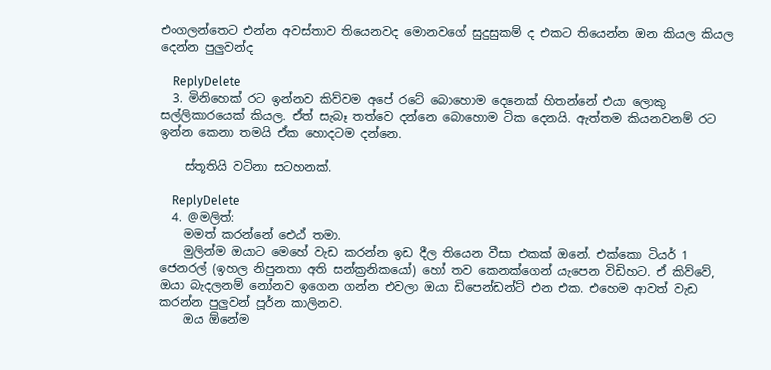එංගලන්තෙට එන්න අවස්තාව තියෙනවද මොනවගේ සුදුසුකම් ද එකට තියෙන්න ඔන කියල කියල දෙන්න පුලුවන්ද

    ReplyDelete
  3. මිනිහෙක් රට ඉන්නව කිව්වම අපේ රටේ බොහොම දෙනෙක් හිතන්නේ එයා ලොකු සල්ලිකාරයෙක් කියල. ඒත් සැබෑ තත්වෙ දන්නෙ බොහොම ටික දෙනයි. ඇත්තම කියනවනම් රට ඉන්න කෙනා තමයි ඒක හොදටම දන්නෙ.

    ස්තූතියි වටිනා සටහනක්.

    ReplyDelete
  4. @මලිත්:
    මමත් කරන්නේ ඓඨ් තමා.
    මුලින්ම ඔයාට මෙහේ වැඩ කරන්න ඉඩ දීල තියෙන වීසා එකක් ඔනේ. එක්කො ටියර් 1 ජෙනරල් (ඉහල නිපුනතා අති සන්ක්‍රනිකයෝ) හෝ තව කෙනක්ගෙන් යැපෙන විඩිහට. ඒ කිව්වේ, ඔයා බැදලනම් නෝනව ඉගෙන ගන්න එවලා ඔයා ඩිපෙන්ඩන්ට් එන එක. එහෙම ආවත් වැඩ කරන්න පුලුවන් පූර්න කාලිනව.
    ඔය ඕනේම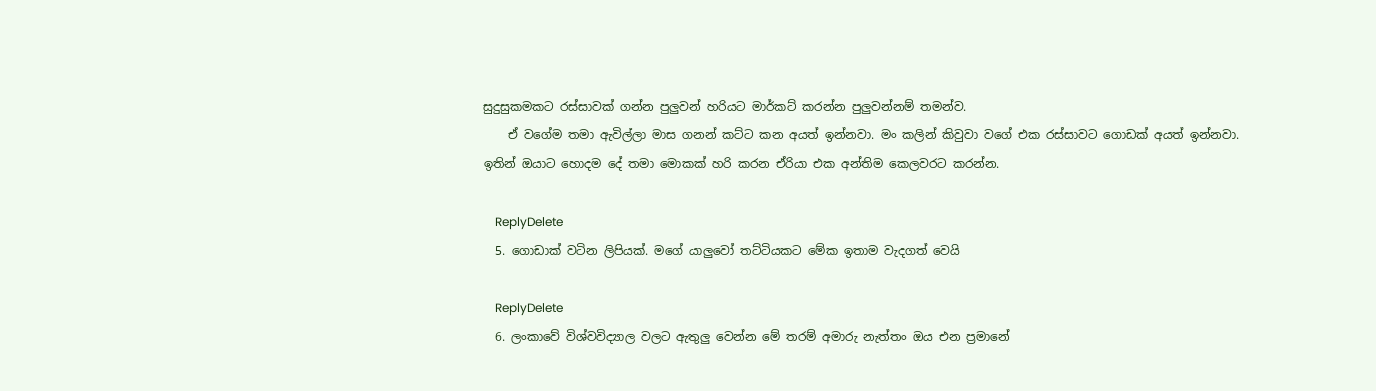සුදුසුකමකට රස්සාවක් ගන්න පුලුවන් හරියට මාර්කට් කරන්න පුලුවන්නම් තමන්ව.
    ඒ වගේම තමා ඇවිල්ලා මාස ගනන් කට්ට කන අයත් ඉන්නවා. මං කලින් කිවුවා වගේ එක රස්සාවට ගොඩක් අයත් ඉන්නවා. ඉතින් ඔයාට හොදම දේ තමා මොකක් හරි කරන ඒරියා එක අන්තිම කෙලවරට කරන්න.

    ReplyDelete
  5. ගොඩාක් වටින ලිපියක්. මගේ යාලුවෝ තට්ටියකට මේක ඉතාම වැදගත් වෙයි

    ReplyDelete
  6. ලංකාවේ විශ්වවිද්‍යාල වලට ඇතුලු වෙන්න මේ තරම් අමාරු නැත්තං ඔය එන ප්‍රමානේ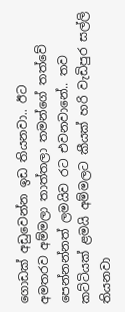ගොඩක් අඩුවෙන්න ඉඩ තියනවා.. ඊට අමතරව ‍අම්මලා තාත්තලා තමන්ගේ තත්වේ පෙන්නන්නත් ලමයිව රට එවනවානේ.. තව කට්ටියක් ළමයි අම්මලට කීයක් හරි වැඩිපුර සල්ලි තියනවා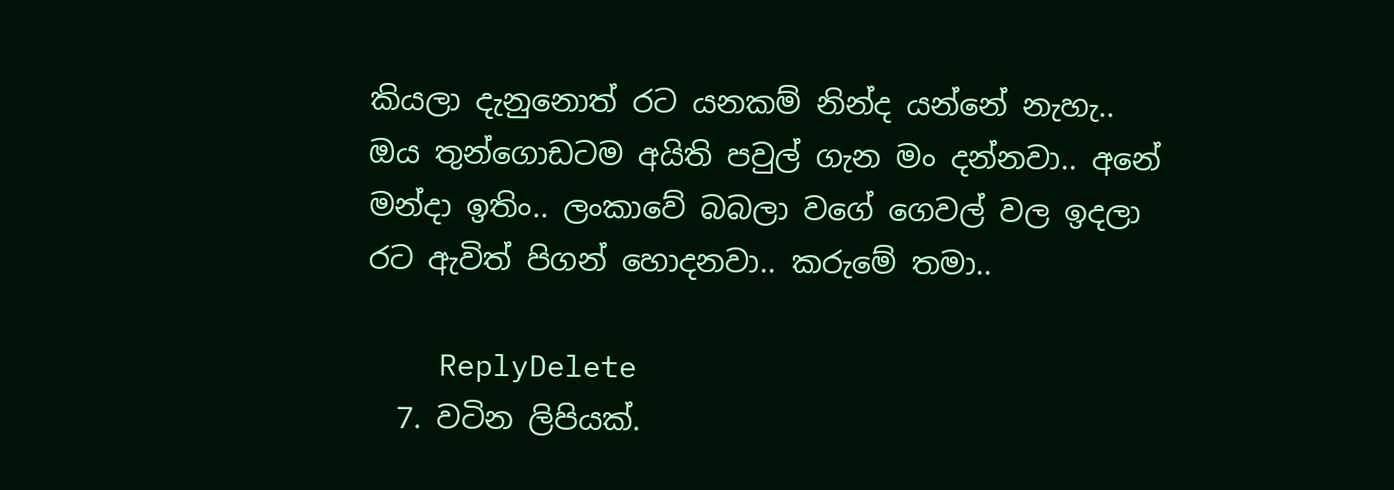කියලා දැනුනොත් රට යනකම් නින්ද යන්නේ නැහැ.. ඔය තුන්ගො‍ඩටම අයිති පවුල් ගැන මං දන්නවා.. අනේ මන්දා ඉතිං.. ලංකාවේ බබලා වගේ ගෙවල් වල ඉදලා රට ඇවිත් පිගන් හොදනවා.. කරුමේ තමා..

    ReplyDelete
  7. වටින ලිපියක්.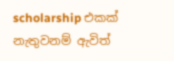scholarship එකක් නැතුවනම් ඇවිත්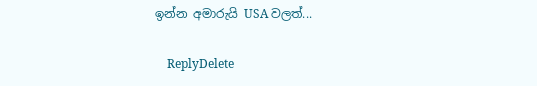ඉන්න අමාරුයි USA වලත්...

    ReplyDelete